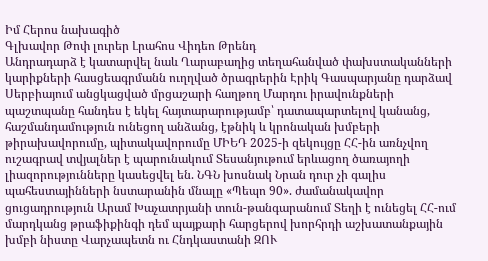Իմ Հերոս նախագիծ
Գլխավոր Թոփ լուրեր Լրահոս Վիդեո Թրենդ
Անդրադարձ է կատարվել նաև Ղարաբաղից տեղահանված փախստականների կարիքների հասցեագրմանն ուղղված ծրագրերին Էրիկ Գասպարյանը դարձավ Սերբիայում անցկացված մրցաշարի հաղթող Մարդու իրավունքների պաշտպանը հանդես է եկել հայտարարությամբ՝ դատապարտելով կանանց, հաշմանդամություն ունեցող անձանց, էթնիկ և կրոնական խմբերի թիրախավորումը, պիտակավորումը ՄԻԵԴ 2025-ի զեկույցը ՀՀ-ին առնչվող ուշագրավ տվյալներ է պարունակում Տեսանյութում երևացող ծառայողի լիազորությունները կասեցվել են. ՆԳՆ խոսնակ Նրան դուր չի գալիս պահեստայինների նստարանին մնալը «Պեպո 90». ժամանակավոր ցուցադրություն Արամ Խաչատրյանի տուն-թանգարանում Տեղի է ունեցել ՀՀ-ում մարդկանց թրաֆիքինգի դեմ պայքարի հարցերով խորհրդի աշխատանքային խմբի նիստը Վարչապետն ու Հնդկաստանի ԶՈՒ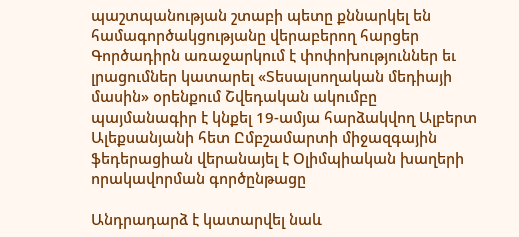պաշտպանության շտաբի պետը քննարկել են համագործակցությանը վերաբերող հարցեր Գործադիրն առաջարկում է փոփոխություններ եւ լրացումներ կատարել «Տեսալսողական մեդիայի մասին» օրենքում Շվեդական ակումբը պայմանագիր է կնքել 19-ամյա հարձակվող Ալբերտ Ալեքսանյանի հետ Ըմբշամարտի միջազգային ֆեդերացիան վերանայել է Օլիմպիական խաղերի որակավորման գործընթացը

Անդրադարձ է կատարվել նաև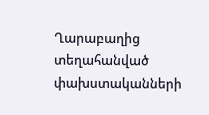Ղարաբաղից տեղահանված փախստականների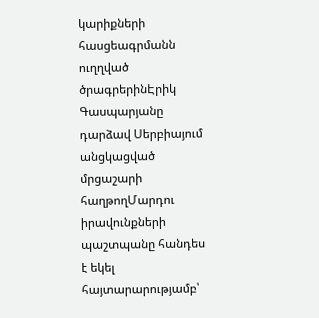կարիքների հասցեագրմանն ուղղված ծրագրերինԷրիկ Գասպարյանը դարձավ Սերբիայում անցկացված մրցաշարի հաղթողՄարդու իրավունքների պաշտպանը հանդես է եկել հայտարարությամբ՝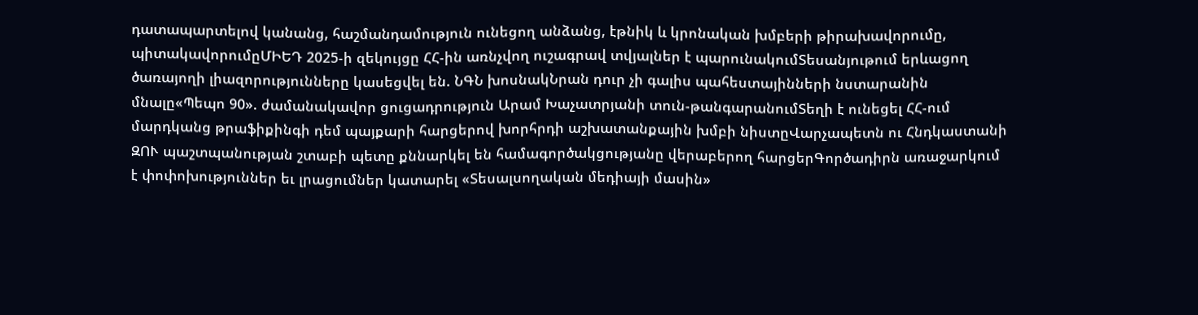դատապարտելով կանանց, հաշմանդամություն ունեցող անձանց, էթնիկ և կրոնական խմբերի թիրախավորումը, պիտակավորումըՄԻԵԴ 2025-ի զեկույցը ՀՀ-ին առնչվող ուշագրավ տվյալներ է պարունակումՏեսանյութում երևացող ծառայողի լիազորությունները կասեցվել են. ՆԳՆ խոսնակՆրան դուր չի գալիս պահեստայինների նստարանին մնալը«Պեպո 90». ժամանակավոր ցուցադրություն Արամ Խաչատրյանի տուն-թանգարանումՏեղի է ունեցել ՀՀ-ում մարդկանց թրաֆիքինգի դեմ պայքարի հարցերով խորհրդի աշխատանքային խմբի նիստըՎարչապետն ու Հնդկաստանի ԶՈՒ պաշտպանության շտաբի պետը քննարկել են համագործակցությանը վերաբերող հարցերԳործադիրն առաջարկում է փոփոխություններ եւ լրացումներ կատարել «Տեսալսողական մեդիայի մասին»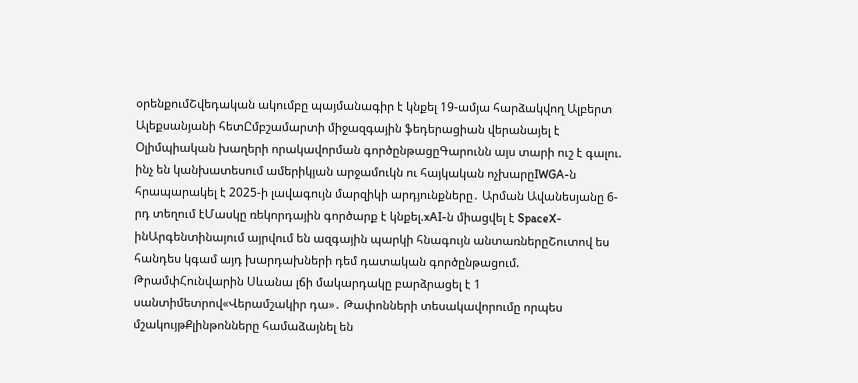օրենքումՇվեդական ակումբը պայմանագիր է կնքել 19-ամյա հարձակվող Ալբերտ Ալեքսանյանի հետԸմբշամարտի միջազգային ֆեդերացիան վերանայել է Օլիմպիական խաղերի որակավորման գործընթացըԳարունն այս տարի ուշ է գալու. ինչ են կանխատեսում ամերիկյան արջամուկն ու հայկական ոչխարըIWGA-ն հրապարակել է 2025-ի լավագույն մարզիկի արդյունքները․ Արման Ավանեսյանը 6-րդ տեղում էՄասկը ռեկորդային գործարք է կնքել.xAI-ն միացվել է SpaceX-ինԱրգենտինայում այրվում են ազգային պարկի հնագույն անտառներըՇուտով ես հանդես կգամ այդ խարդախների դեմ դատական գործընթացում. ԹրամփՀունվարին Սևանա լճի մակարդակը բարձրացել է 1 սանտիմետրով«Վերամշակիր դա»․ Թափոնների տեսակավորումը որպես մշակույթՔլինթոնները համաձայնել են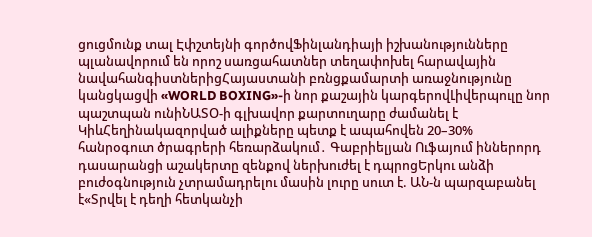ցուցմունք տալ Էփշտեյնի գործովՖինլանդիայի իշխանությունները պլանավորում են որոշ սառցահատներ տեղափոխել հարավային նավահանգիստներիցՀայաստանի բռնցքամարտի առաջնությունը կանցկացվի «WORLD BOXING»-ի նոր քաշային կարգերովԼիվերպուլը նոր պաշտպան ունիՆԱՏՕ-ի գլխավոր քարտուղարը ժամանել է ԿիևՀեղինակազորված ալիքները պետք է ապահովեն 20–30% հանրօգուտ ծրագրերի հեռարձակում․ Գաբրիելյան Ուֆայում իններորդ դասարանցի աշակերտը զենքով ներխուժել է դպրոցԵրկու անձի բուժօգնություն չտրամադրելու մասին լուրը սուտ է. ԱՆ-ն պարզաբանել է«Տրվել է դեղի հետկանչի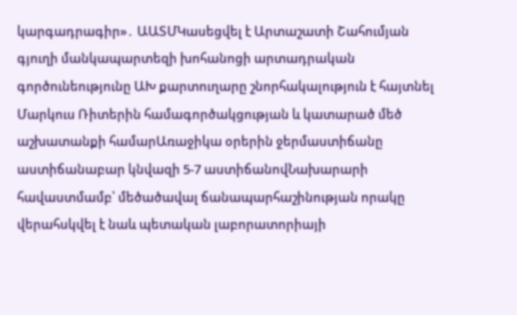կարգադրագիր»․ ԱԱՏՄԿասեցվել է Արտաշատի Շահումյան գյուղի մանկապարտեզի խոհանոցի արտադրական գործունեությունը ԱԽ քարտուղարը շնորհակալություն է հայտնել Մարկուս Ռիտերին համագործակցության և կատարած մեծ աշխատանքի համարԱռաջիկա օրերին ջերմաստիճանը աստիճանաբար կնվազի 5-7 աստիճանովՆախարարի հավաստմամբ՝ մեծածավալ ճանապարհաշինության որակը վերահսկվել է նաև պետական լաբորատորիայի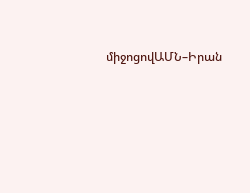միջոցովԱՄՆ–Իրան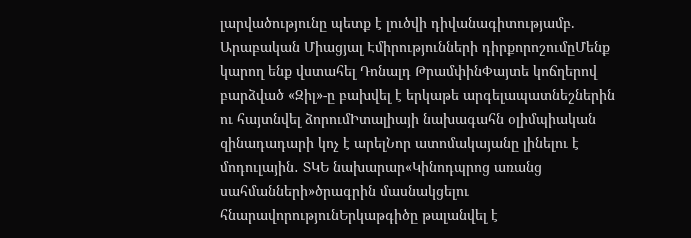լարվածությունը պետք է լուծվի դիվանագիտությամբ. Արաբական Միացյալ Էմիրությունների դիրքորոշումըՄենք կարող ենք վստահել Դոնալդ ԹրամփինՓայտե կոճղերով բարձված «Զիլ»-ը բախվել է երկաթե արգելապատնեշներին ու հայտնվել ձորումԻտալիայի նախագահն օլիմպիական զինադադարի կոչ է արելՆոր ատոմակայանը լինելու է մոդուլային․ ՏԿԵ նախարար«Կինոդպրոց առանց սահմանների»ծրագրին մասնակցելու հնարավորությունԵրկաթգիծը թալանվել է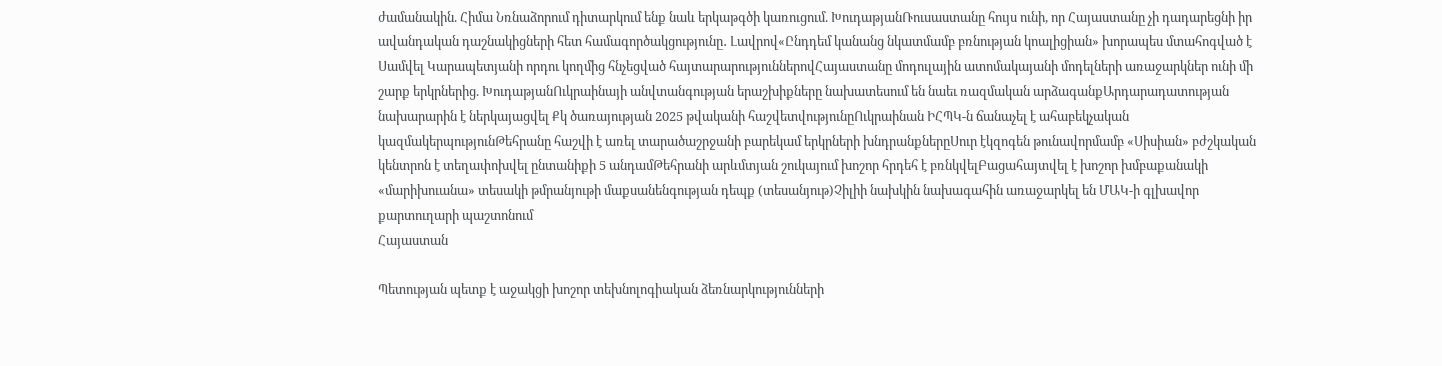ժամանակին. Հիմա Նռնաձորում դիտարկում ենք նաև երկաթգծի կառուցում. ԽուդաթյանՌուսաստանը հույս ունի, որ Հայաստանը չի դադարեցնի իր ավանդական դաշնակիցների հետ համագործակցությունը․ Լավրով«Ընդդեմ կանանց նկատմամբ բռնության կոալիցիան» խորապես մտահոգված է Սամվել Կարապետյանի որդու կողմից հնչեցված հայտարարություններովՀայաստանը մոդուլային ատոմակայանի մոդելների առաջարկներ ունի մի շարք երկրներից. ԽուդաթյանՈւկրաինայի անվտանգության երաշխիքները նախատեսում են նաեւ ռազմական արձագանքԱրդարադատության նախարարին է ներկայացվել Քկ ծառայության 2025 թվականի հաշվետվությունըՈւկրաինան ԻՀՊԿ-ն ճանաչել է ահաբեկչական կազմակերպությունԹեհրանը հաշվի է առել տարածաշրջանի բարեկամ երկրների խնդրանքներըՍուր էկզոգեն թունավորմամբ «Սիսիան» բժշկական կենտրոն է տեղափոխվել ընտանիքի 5 անդամԹեհրանի արևմտյան շուկայում խոշոր հրդեհ է բռնկվելԲացահայտվել է խոշոր խմբաքանակի «մարիխուանա» տեսակի թմրանյութի մաքսանենգության դեպք (տեսանյութ)Չիլիի նախկին նախագահին առաջարկել են ՄԱԿ-ի գլխավոր քարտուղարի պաշտոնում
Հայաստան

Պետության պետք է աջակցի խոշոր տեխնոլոգիական ձեռնարկությունների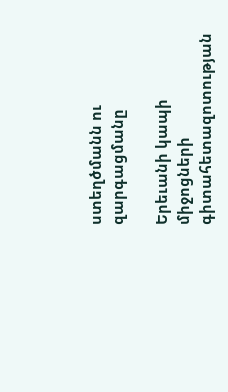ստեղծմանն ու զարգացմանը

Երեւանի կապի միջոցների գիտահետազոտության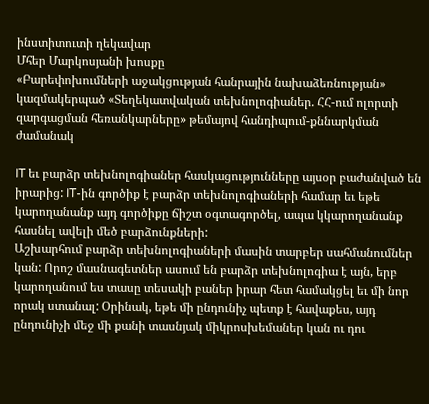ինստիտուտի ղեկավար
Մհեր Մարկոսյանի խոսքը
«Բարեփոխումների աջակցության հանրային նախաձեռնության» կազմակերպած «Տեղեկատվական տեխնոլոգիաներ. ՀՀ-ում ոլորտի զարգացման հեռանկարները» թեմայով հանդիպում-քննարկման ժամանակ

IT եւ բարձր տեխնոլոգիաներ հասկացությունները այսօր բաժանված են իրարից: IT-ին գործիք է բարձր տեխնոլոգիաների համար եւ եթե կարողանանք այդ գործիքը ճիշտ օգտագործել, ապա կկարողանանք հասնել ավելի մեծ բարձունքների:
Աշխարհում բարձր տեխնոլոգիաների մասին տարբեր սահմանումներ կան: Որոշ մասնագետներ ասում են բարձր տեխնոլոգիա է այն, երբ կարողանում ես տասը տեսակի բաներ իրար հետ համակցել եւ մի նոր որակ ստանալ: Օրինակ, եթե մի ընդունիչ պետք է հավաքես, այդ ընդունիչի մեջ մի քանի տասնյակ միկրոսխեմաներ կան ու դու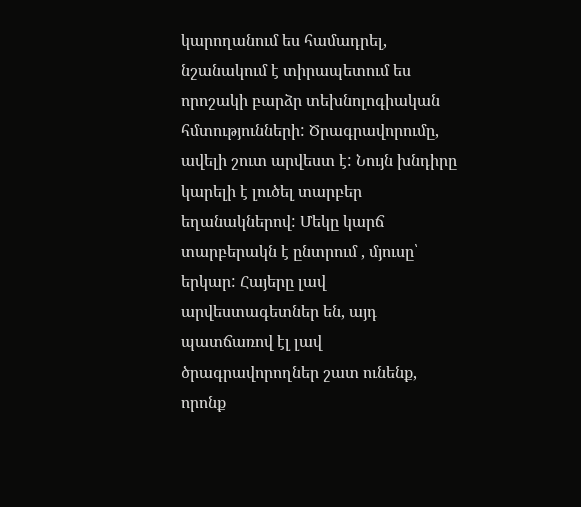կարողանում ես համադրել, նշանակում է տիրապետում ես որոշակի բարձր տեխնոլոգիական հմտությունների: Ծրագրավորումը, ավելի շուտ արվեստ է: Նույն խնդիրը կարելի է լուծել տարբեր եղանակներով: Մեկը կարճ տարբերակն է ընտրում , մյուսը՝ երկար: Հայերը լավ արվեստագետներ են, այդ պատճառով էլ լավ ծրագրավորողներ շատ ունենք, որոնք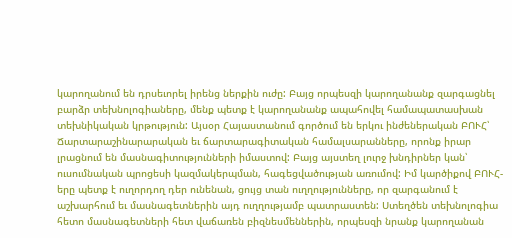կարողանում են դրսեւորել իրենց ներքին ուժը: Բայց որպեսզի կարողանանք զարգացնել բարձր տեխնոլոգիաները, մենք պետք է կարողանանք ապահովել համապատասխան տեխնիկական կրթություն: Այսօր Հայաստանում գործում են երկու ինժեներական ԲՈՒՀ՝ Ճարտարաշինարարական եւ ճարտարագիտական համալսարանները, որոնք իրար լրացնում են մասնագիտությունների իմաստով: Բայց այստեղ լուրջ խնդիրներ կան՝ ուսումնական պրոցեսի կազմակերպման, հագեցվածության առումով: Իմ կարծիքով ԲՈՒՀ-երը պետք է ուղորդող դեր ունենան, ցույց տան ուղղությունները, որ զարգանում է աշխարհում եւ մասնագետներին այդ ուղղությամբ պատրաստեն: Ստեղծեն տեխնոլոգիա հետո մասնագետների հետ վաճառեն բիզնեսմեններին, որպեսզի նրանք կարողանան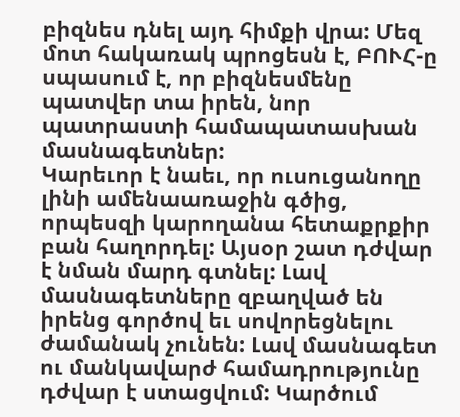բիզնես դնել այդ հիմքի վրա: Մեզ մոտ հակառակ պրոցեսն է, ԲՈՒՀ-ը սպասում է, որ բիզնեսմենը պատվեր տա իրեն, նոր պատրաստի համապատասխան մասնագետներ:
Կարեւոր է նաեւ, որ ուսուցանողը լինի ամենաառաջին գծից, որպեսզի կարողանա հետաքրքիր բան հաղորդել: Այսօր շատ դժվար է նման մարդ գտնել: Լավ մասնագետները զբաղված են իրենց գործով եւ սովորեցնելու ժամանակ չունեն: Լավ մասնագետ ու մանկավարժ համադրությունը դժվար է ստացվում: Կարծում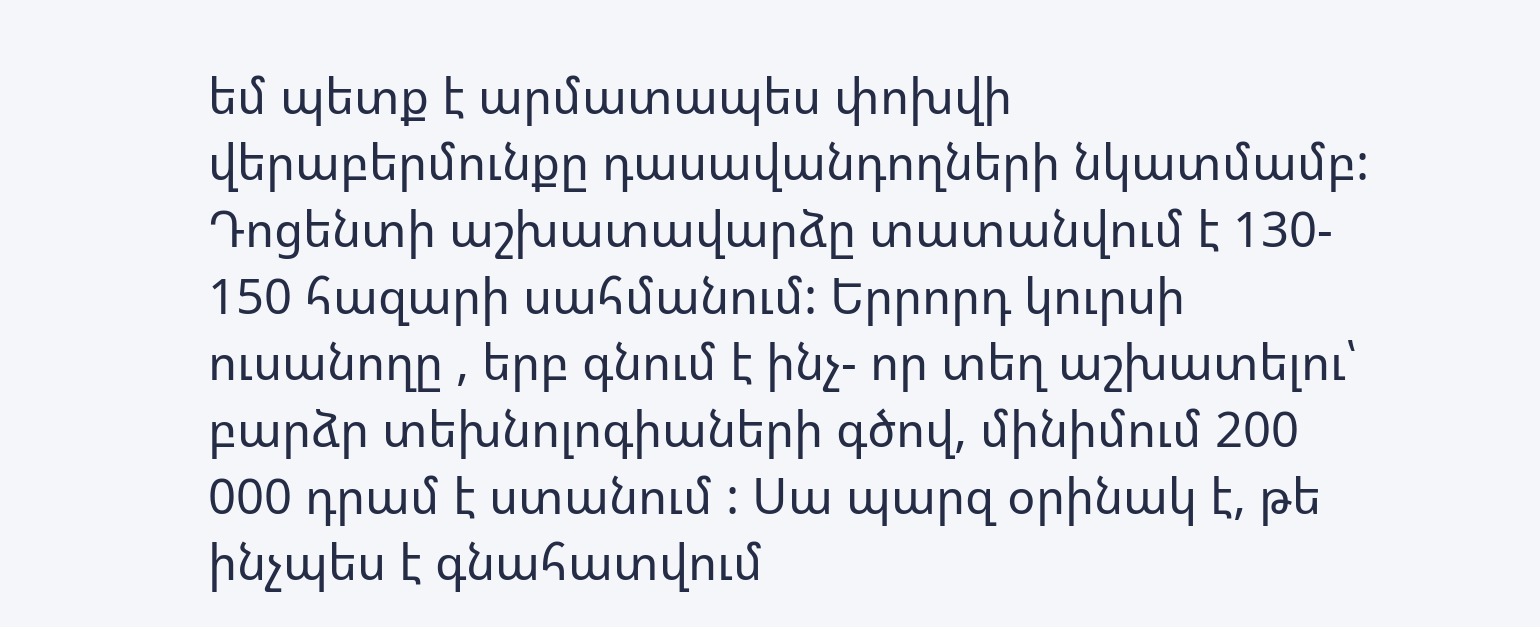եմ պետք է արմատապես փոխվի վերաբերմունքը դասավանդողների նկատմամբ: Դոցենտի աշխատավարձը տատանվում է 130- 150 հազարի սահմանում: Երրորդ կուրսի ուսանողը , երբ գնում է ինչ- որ տեղ աշխատելու՝ բարձր տեխնոլոգիաների գծով, մինիմում 200 000 դրամ է ստանում : Սա պարզ օրինակ է, թե ինչպես է գնահատվում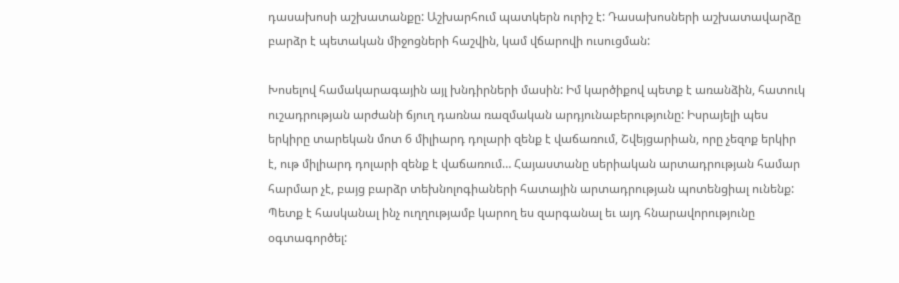դասախոսի աշխատանքը: Աշխարհում պատկերն ուրիշ է: Դասախոսների աշխատավարձը բարձր է պետական միջոցների հաշվին, կամ վճարովի ուսուցման:

Խոսելով համակարագային այլ խնդիրների մասին: Իմ կարծիքով պետք է առանձին, հատուկ ուշադրության արժանի ճյուղ դառնա ռազմական արդյունաբերությունը: Իսրայելի պես երկիրը տարեկան մոտ 6 միլիարդ դոլարի զենք է վաճառում, Շվեյցարիան, որը չեզոք երկիր է, ութ միլիարդ դոլարի զենք է վաճառում… Հայաստանը սերիական արտադրության համար հարմար չէ, բայց բարձր տեխնոլոգիաների հատային արտադրության պոտենցիալ ունենք: Պետք է հասկանալ ինչ ուղղությամբ կարող ես զարգանալ եւ այդ հնարավորությունը օգտագործել: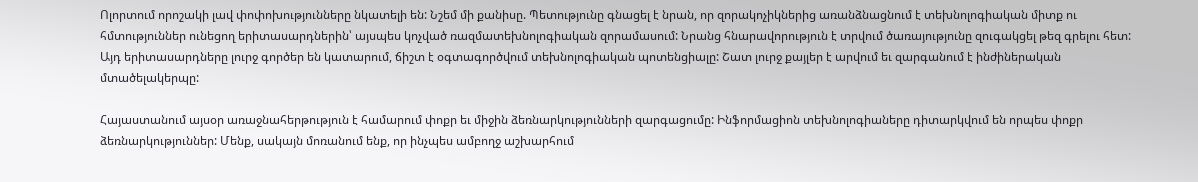Ոլորտում որոշակի լավ փոփոխությունները նկատելի են: Նշեմ մի քանիսը. Պետությունը գնացել է նրան, որ զորակոչիկներից առանձնացնում է տեխնոլոգիական միտք ու հմտություններ ունեցող երիտասարդներին՝ այսպես կոչված ռազմատեխնոլոգիական զորամասում: Նրանց հնարավորություն է տրվում ծառայությունը զուգակցել թեզ գրելու հետ: Այդ երիտասարդները լուրջ գործեր են կատարում, ճիշտ է օգտագործվում տեխնոլոգիական պոտենցիալը: Շատ լուրջ քայլեր է արվում եւ զարգանում է ինժիներական մտածելակերպը:

Հայաստանում այսօր առաջնահերթություն է համարում փոքր եւ միջին ձեռնարկությունների զարգացումը: Ինֆորմացիոն տեխնոլոգիաները դիտարկվում են որպես փոքր ձեռնարկություններ: Մենք, սակայն մոռանում ենք, որ ինչպես ամբողջ աշխարհում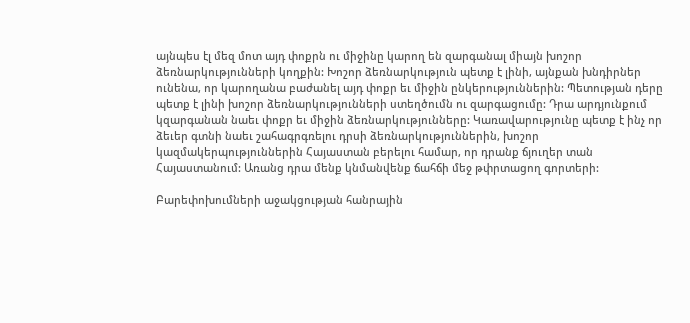այնպես էլ մեզ մոտ այդ փոքրն ու միջինը կարող են զարգանալ միայն խոշոր ձեռնարկությունների կողքին: Խոշոր ձեռնարկություն պետք է լինի, այնքան խնդիրներ ունենա, որ կարողանա բաժանել այդ փոքր եւ միջին ընկերություններին: Պետության դերը պետք է լինի խոշոր ձեռնարկությունների ստեղծումն ու զարգացումը: Դրա արդյունքում կզարգանան նաեւ փոքր եւ միջին ձեռնարկությունները: Կառավարությունը պետք է ինչ որ ձեւեր գտնի նաեւ շահագրգռելու դրսի ձեռնարկություններին, խոշոր կազմակերպություններին Հայաստան բերելու համար, որ դրանք ճյուղեր տան Հայաստանում: Առանց դրա մենք կնմանվենք ճահճի մեջ թփրտացող գորտերի:

Բարեփոխումների աջակցության հանրային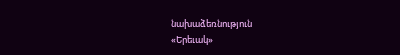նախաձեռնություն
«Երեւակ»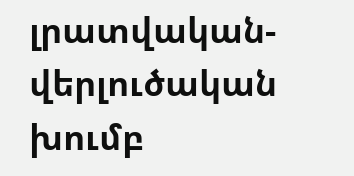լրատվական-վերլուծական խումբ